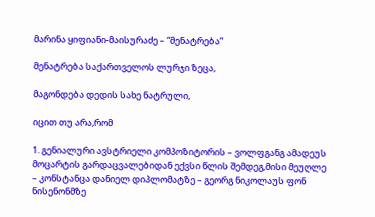მარინა ყიფიანი-მაისურაძე – “მენატრება”

მენატრება საქართველოს ლურჯი ზეცა,

მაგონდება დედის სახე ნატრული,

იცით თუ არა,რომ

1. გენიალური ავსტრიელი კომპოზიტორის – ვოლფგანგ ამადეუს მოცარტის გარდაცვალებიდან ექვსი წლის შემდეგ,მისი მეუღლე – კონსტანცა დანიელ დიპლომატზე – გეორგ ნიკოლაუს ფონ ნისენონმზე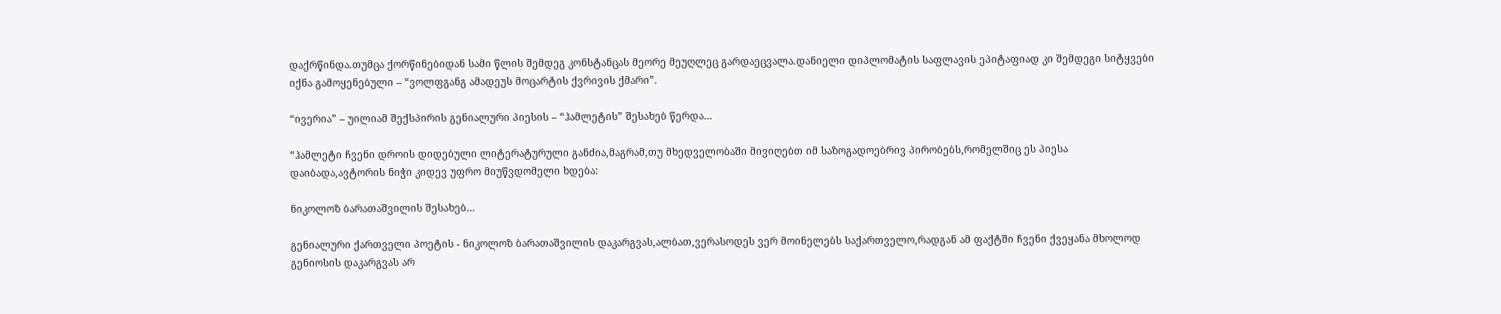დაქრწინდა.თუმცა ქორწინებიდან სამი წლის შემდეგ კონსტანცას მეორე მეუღლეც გარდაეცვალა.დანიელი დიპლომატის საფლავის ეპიტაფიად კი შემდეგი სიტყვები იქნა გამოყენებული – “ვოლფგანგ ამადეუს მოცარტის ქვრივის ქმარი”.

“ივერია” – უილიამ შექსპირის გენიალური პიესის – “ჰამლეტის” შესახებ წერდა…

“ჰამლეტი ჩვენი დროის დიდებული ლიტერატურული განძია,მაგრამ,თუ მხედველობაში მივიღებთ იმ საზოგადოებრივ პირობებს,რომელშიც ეს პიესა დაიბადა,ავტორის ნიჭი კიდევ უფრო მიუწვდომელი ხდება:

ნიკოლოზ ბარათაშვილის შესახებ…

გენიალური ქართველი პოეტის - ნიკოლოზ ბარათაშვილის დაკარგვას,ალბათ,ვერასოდეს ვერ მოინელებს საქართველო,რადგან ამ ფაქტში ჩვენი ქვეყანა მხოლოდ გენიოსის დაკარგვას არ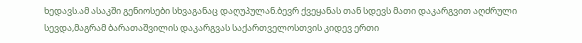ხედავს.ამ ასაკში გენიოსები სხვაგანაც დაღუპულან.ბევრ ქვეყანას თან სდევს მათი დაკარგვით აღძრული სევდა,მაგრამ ბარათაშვილის დაკარგვას საქართველოსთვის კიდევ ერთი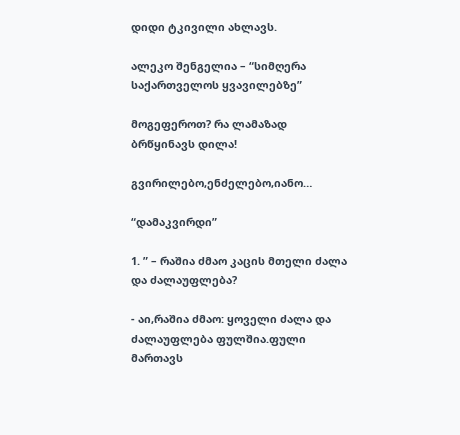დიდი ტკივილი ახლავს.

ალეკო შენგელია – “სიმღერა საქართველოს ყვავილებზე”

მოგეფეროთ? რა ლამაზად ბრწყინავს დილა!

გვირილებო,ენძელებო,იანო…

“დამაკვირდი”

1. ” – რაშია ძმაო კაცის მთელი ძალა და ძალაუფლება?

- აი,რაშია ძმაო: ყოველი ძალა და ძალაუფლება ფულშია.ფული მართავს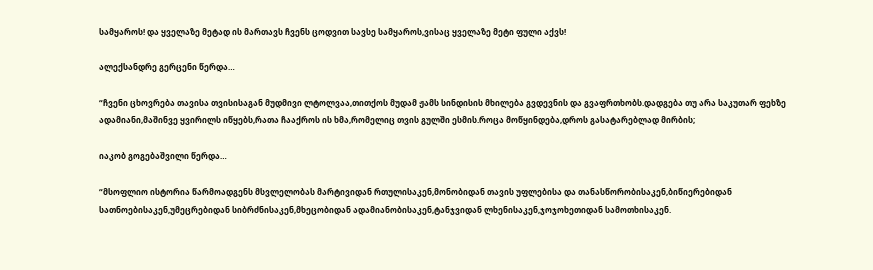სამყაროს! და ყველაზე მეტად ის მართავს ჩვენს ცოდვით სავსე სამყაროს,ვისაც ყველაზე მეტი ფული აქვს!

ალექსანდრე გერცენი წერდა…

“ჩვენი ცხოვრება თავისა თვისისაგან მუდმივი ლტოლვაა,თითქოს მუდამ ჟამს სინდისის მხილება გვდევნის და გვაფრთხობს.დადგება თუ არა საკუთარ ფეხზე ადამიანი,მაშინვე ყვირილს იწყებს,რათა ჩააქროს ის ხმა,რომელიც თვის გულში ესმის.როცა მოწყინდება,დროს გასატარებლად მირბის;

იაკობ გოგებაშვილი წერდა…

“მსოფლიო ისტორია წარმოადგენს მსვლელობას მარტივიდან რთულისაკენ,მონობიდან თავის უფლებისა და თანასწორობისაკენ,ბიწიერებიდან სათნოებისაკენ,უმეცრებიდან სიბრძნისაკენ,მხეცობიდან ადამიანობისაკენ,ტანჯვიდან ლხენისაკენ,ჯოჯოხეთიდან სამოთხისაკენ.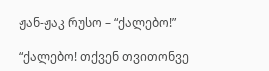ჟან-ჟაკ რუსო – “ქალებო!”

“ქალებო! თქვენ თვითონვე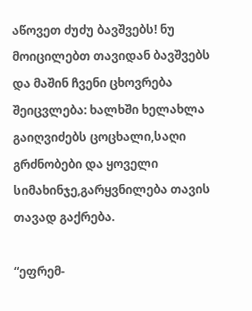აწოვეთ ძუძუ ბავშვებს! ნუ მოიცილებთ თავიდან ბავშვებს და მაშინ ჩვენი ცხოვრება შეიცვლება: ხალხში ხელახლა გაიღვიძებს ცოცხალი,საღი გრძნობები და ყოველი სიმახინჯე,გარყვნილება თავის თავად გაქრება.

“ეფრემ-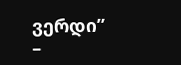ვერდი” –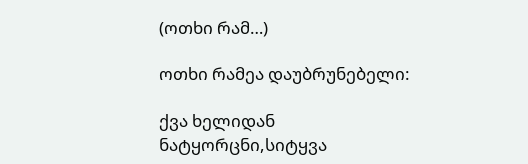(ოთხი რამ…)

ოთხი რამეა დაუბრუნებელი:

ქვა ხელიდან ნატყორცნი,სიტყვა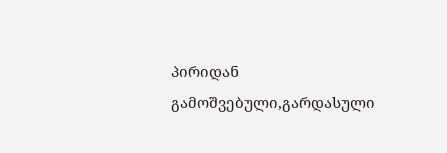პირიდან გამოშვებული,გარდასული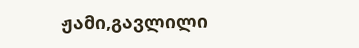ჟამი,გავლილი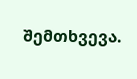შემთხვევა.